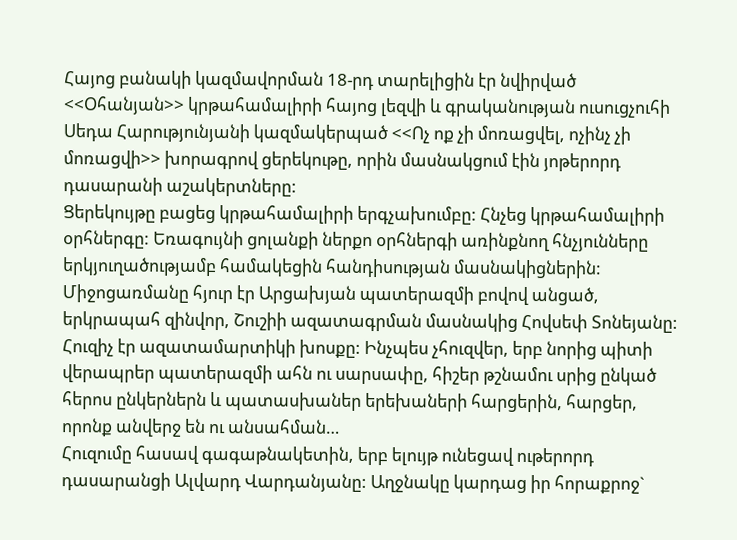Հայոց բանակի կազմավորման 18-րդ տարելիցին էր նվիրված <<Օհանյան>> կրթահամալիրի հայոց լեզվի և գրականության ուսուցչուհի Սեդա Հարությունյանի կազմակերպած <<Ոչ ոք չի մոռացվել, ոչինչ չի մոռացվի>> խորագրով ցերեկութը, որին մասնակցում էին յոթերորդ դասարանի աշակերտները:
Ցերեկույթը բացեց կրթահամալիրի երգչախումբը: Հնչեց կրթահամալիրի օրհներգը: Եռագույնի ցոլանքի ներքո օրհներգի առինքնող հնչյունները երկյուղածությամբ համակեցին հանդիսության մասնակիցներին: Միջոցառմանը հյուր էր Արցախյան պատերազմի բովով անցած, երկրապահ զինվոր, Շուշիի ազատագրման մասնակից Հովսեփ Տոնեյանը:
Հուզիչ էր ազատամարտիկի խոսքը: Ինչպես չհուզվեր, երբ նորից պիտի վերապրեր պատերազմի ահն ու սարսափը, հիշեր թշնամու սրից ընկած հերոս ընկերներն և պատասխաներ երեխաների հարցերին, հարցեր, որոնք անվերջ են ու անսահման…
Հուզումը հասավ գագաթնակետին, երբ ելույթ ունեցավ ութերորդ դասարանցի Ալվարդ Վարդանյանը: Աղջնակը կարդաց իր հորաքրոջ`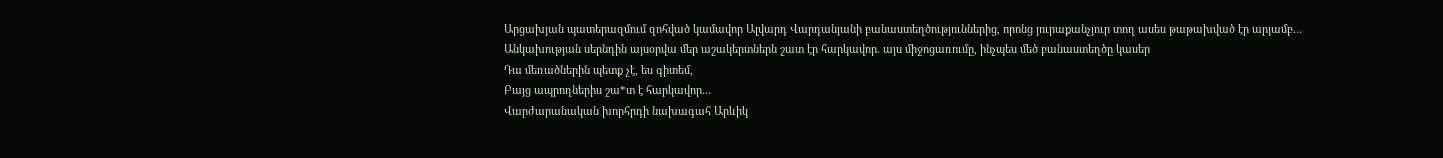Արցախյան պատերազմում զոհված կամավոր Ալվարդ Վարդանյանի բանաստեղծություններից, որոնց յուրաքանչյուր տող ասես թաթախված էր արյամբ…
Անկախության սերնդին այսօրվա մեր աշակերտներն շատ էր հարկավոր. այս միջոցառումը, ինչպես մեծ բանաստեղծը կասեր
Դա մեռածներին պետք չէ, ես գիտեմ,
Բայց ապրողներիս շա*տ է հարկավոր…
Վարժարանական խորհրդի նախագահ Արևիկ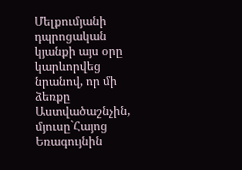Մելքումյանի դպրոցական կյանքի այս օրը կարևորվեց նրանով, որ մի ձեռքը Աստվածաշնչին, մյուսը`Հայոց Եռագույնին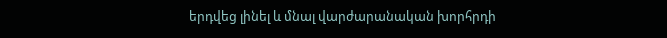երդվեց լինել և մնալ վարժարանական խորհրդի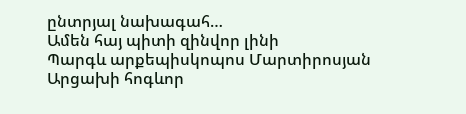ընտրյալ նախագահ…
Ամեն հայ պիտի զինվոր լինի
Պարգև արքեպիսկոպոս Մարտիրոսյան
Արցախի հոգևոր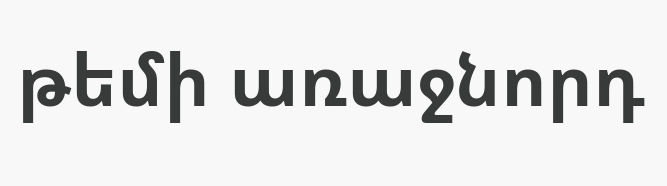թեմի առաջնորդ